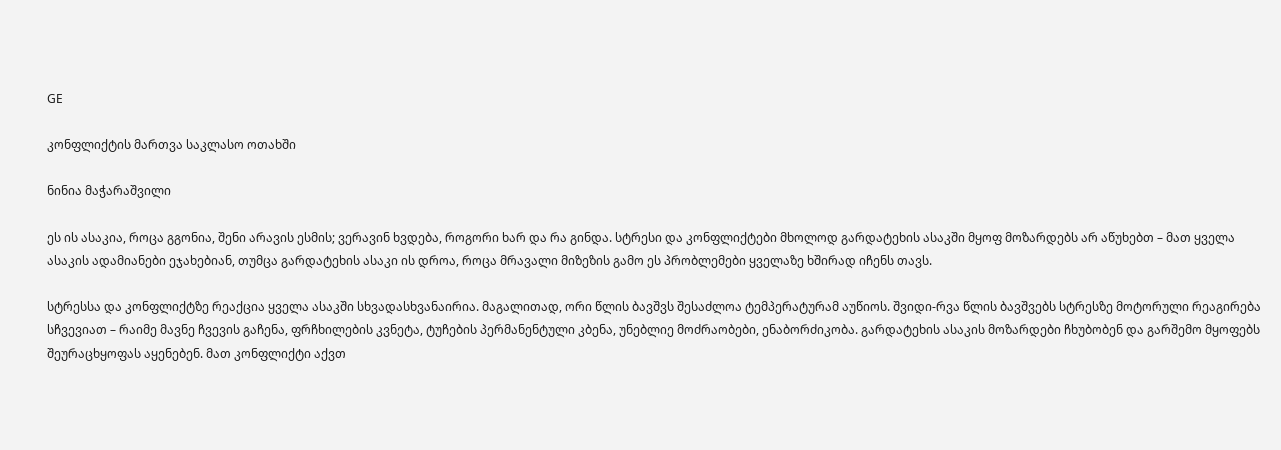GE

კონფლიქტის მართვა საკლასო ოთახში

ნინია მაჭარაშვილი

ეს ის ასაკია, როცა გგონია, შენი არავის ესმის; ვერავინ ხვდება, როგორი ხარ და რა გინდა. სტრესი და კონფლიქტები მხოლოდ გარდატეხის ასაკში მყოფ მოზარდებს არ აწუხებთ – მათ ყველა ასაკის ადამიანები ეჯახებიან, თუმცა გარდატეხის ასაკი ის დროა, როცა მრავალი მიზეზის გამო ეს პრობლემები ყველაზე ხშირად იჩენს თავს.

სტრესსა და კონფლიქტზე რეაქცია ყველა ასაკში სხვადასხვანაირია. მაგალითად, ორი წლის ბავშვს შესაძლოა ტემპერატურამ აუწიოს. შვიდი-რვა წლის ბავშვებს სტრესზე მოტორული რეაგირება სჩვევიათ – რაიმე მავნე ჩვევის გაჩენა, ფრჩხილების კვნეტა, ტუჩების პერმანენტული კბენა, უნებლიე მოძრაობები, ენაბორძიკობა. გარდატეხის ასაკის მოზარდები ჩხუბობენ და გარშემო მყოფებს შეურაცხყოფას აყენებენ. მათ კონფლიქტი აქვთ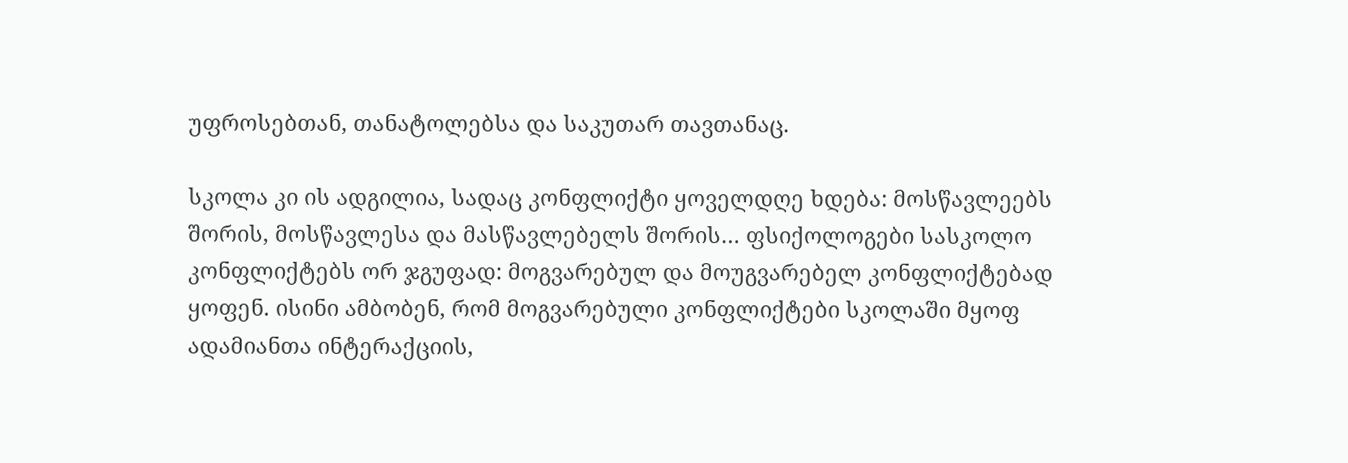უფროსებთან, თანატოლებსა და საკუთარ თავთანაც.

სკოლა კი ის ადგილია, სადაც კონფლიქტი ყოველდღე ხდება: მოსწავლეებს შორის, მოსწავლესა და მასწავლებელს შორის… ფსიქოლოგები სასკოლო კონფლიქტებს ორ ჯგუფად: მოგვარებულ და მოუგვარებელ კონფლიქტებად ყოფენ. ისინი ამბობენ, რომ მოგვარებული კონფლიქტები სკოლაში მყოფ ადამიანთა ინტერაქციის,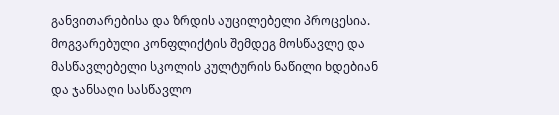განვითარებისა და ზრდის აუცილებელი პროცესია. მოგვარებული კონფლიქტის შემდეგ მოსწავლე და მასწავლებელი სკოლის კულტურის ნაწილი ხდებიან და ჯანსაღი სასწავლო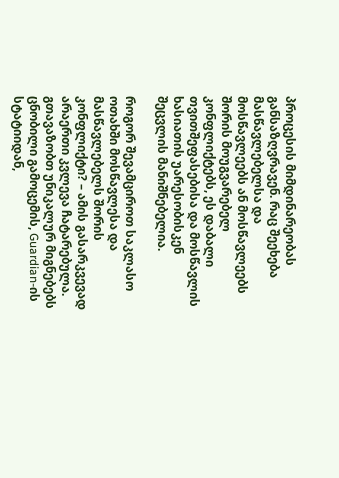პროცესის მიმდინარეობას განსაზღვრავენ. რაც შეეხება მასწავლებელსა და მოსწავლეებს ან მოსწავლეებს შორის მოუგვარებელ კონფლიქტებს, ეს დაბალი თვითშეფასებისა და მოსწავლის ხასიათის უარესობისკენ შეცვლის მანიშნებელია.

როგორ შევამციროთ საკლასო ოთახში მოსწავლესა და მასწავლებელს შორის კონფლიქტი? – ამის გასარკვევად არაერთი კვლევა ჩატარებულა. გთავაზობთ უნიკალურ მიგნებებს ცნობილი გამოცემის, Guardian-ის სტატიიდან,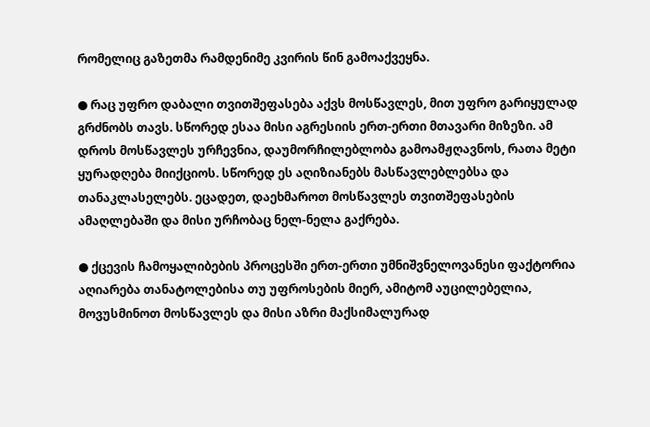რომელიც გაზეთმა რამდენიმე კვირის წინ გამოაქვეყნა.

● რაც უფრო დაბალი თვითშეფასება აქვს მოსწავლეს, მით უფრო გარიყულად გრძნობს თავს. სწორედ ესაა მისი აგრესიის ერთ-ერთი მთავარი მიზეზი. ამ დროს მოსწავლეს ურჩევნია, დაუმორჩილებლობა გამოამჟღავნოს, რათა მეტი ყურადღება მიიქციოს. სწორედ ეს აღიზიანებს მასწავლებლებსა და თანაკლასელებს. ეცადეთ, დაეხმაროთ მოსწავლეს თვითშეფასების ამაღლებაში და მისი ურჩობაც ნელ-ნელა გაქრება.

● ქცევის ჩამოყალიბების პროცესში ერთ-ერთი უმნიშვნელოვანესი ფაქტორია აღიარება თანატოლებისა თუ უფროსების მიერ, ამიტომ აუცილებელია, მოვუსმინოთ მოსწავლეს და მისი აზრი მაქსიმალურად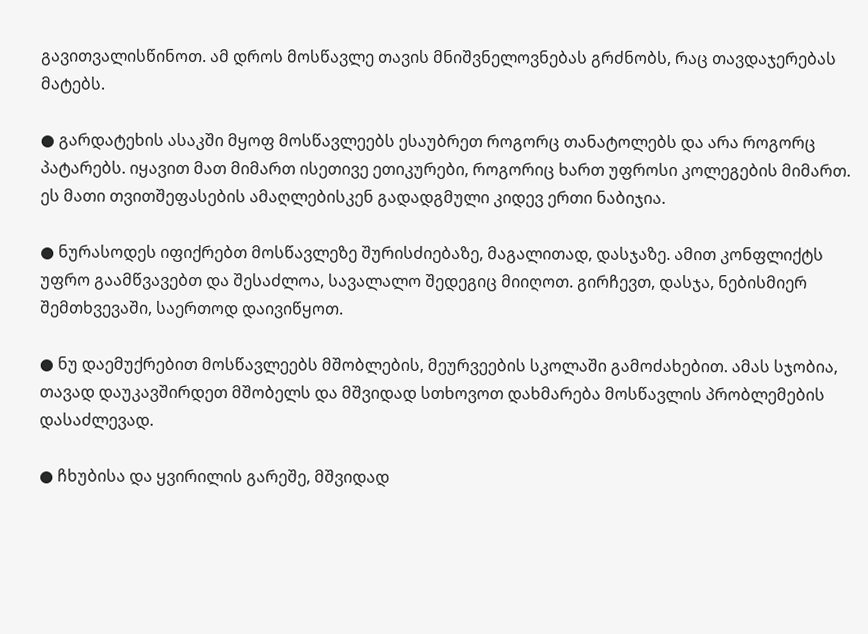გავითვალისწინოთ. ამ დროს მოსწავლე თავის მნიშვნელოვნებას გრძნობს, რაც თავდაჯერებას მატებს.

● გარდატეხის ასაკში მყოფ მოსწავლეებს ესაუბრეთ როგორც თანატოლებს და არა როგორც პატარებს. იყავით მათ მიმართ ისეთივე ეთიკურები, როგორიც ხართ უფროსი კოლეგების მიმართ. ეს მათი თვითშეფასების ამაღლებისკენ გადადგმული კიდევ ერთი ნაბიჯია.

● ნურასოდეს იფიქრებთ მოსწავლეზე შურისძიებაზე, მაგალითად, დასჯაზე. ამით კონფლიქტს უფრო გაამწვავებთ და შესაძლოა, სავალალო შედეგიც მიიღოთ. გირჩევთ, დასჯა, ნებისმიერ შემთხვევაში, საერთოდ დაივიწყოთ.

● ნუ დაემუქრებით მოსწავლეებს მშობლების, მეურვეების სკოლაში გამოძახებით. ამას სჯობია, თავად დაუკავშირდეთ მშობელს და მშვიდად სთხოვოთ დახმარება მოსწავლის პრობლემების დასაძლევად.

● ჩხუბისა და ყვირილის გარეშე, მშვიდად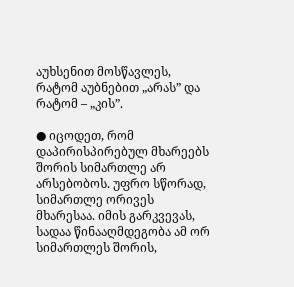აუხსენით მოსწავლეს, რატომ აუბნებით „არას” და რატომ – „კის”.

● იცოდეთ, რომ დაპირისპირებულ მხარეებს შორის სიმართლე არ არსებობოს. უფრო სწორად, სიმართლე ორივეს მხარესაა. იმის გარკვევას, სადაა წინააღმდეგობა ამ ორ სიმართლეს შორის,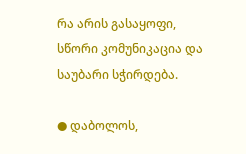რა არის გასაყოფი, სწორი კომუნიკაცია და საუბარი სჭირდება.

● დაბოლოს,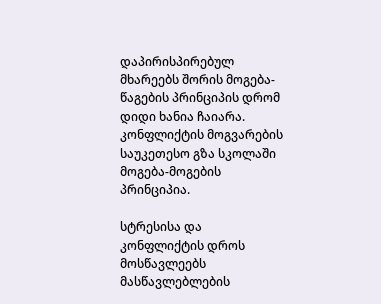დაპირისპირებულ მხარეებს შორის მოგება-წაგების პრინციპის დრომ დიდი ხანია ჩაიარა. კონფლიქტის მოგვარების საუკეთესო გზა სკოლაში მოგება-მოგების პრინციპია.

სტრესისა და კონფლიქტის დროს მოსწავლეებს მასწავლებლების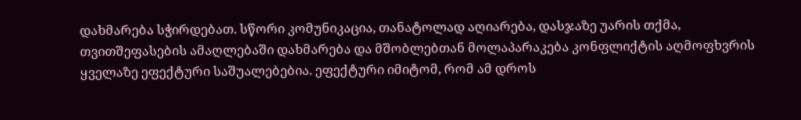დახმარება სჭირდებათ. სწორი კომუნიკაცია, თანატოლად აღიარება, დასჯაზე უარის თქმა, თვითშეფასების ამაღლებაში დახმარება და მშობლებთან მოლაპარაკება კონფლიქტის აღმოფხვრის ყველაზე ეფექტური საშუალებებია. ეფექტური იმიტომ, რომ ამ დროს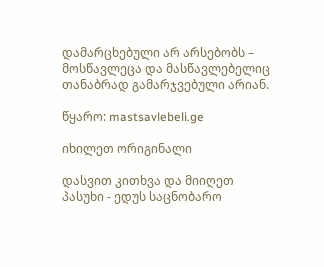დამარცხებული არ არსებობს – მოსწავლეცა და მასწავლებელიც თანაბრად გამარჯვებული არიან.

წყარო: mastsavlebeli.ge

იხილეთ ორიგინალი

დასვით კითხვა და მიიღეთ პასუხი - ედუს საცნობარო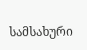სამსახური